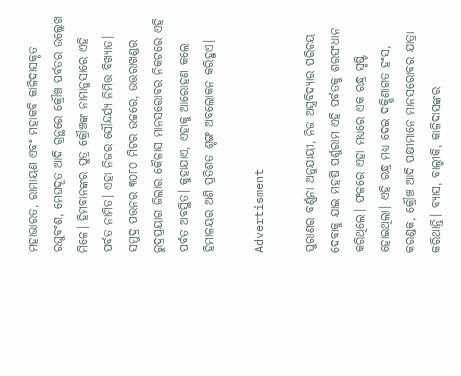ମହାଭାରତ, ରାମାୟଣ ଏବଂ ମହାକବି କାଳିଦାସକୃତ ରଘୁବଂଶ, ମେଘଦୂତ ଆଦି ଗ୍ରନ୍ଥରେ କ୍ରୌଞ୍ଚ ପର୍ବତର ଉଲ୍ଲେଖ ମିଳେ। ହିମବାନଙ୍କର ପୁତ୍ର କ୍ରୌଞ୍ଚଙ୍କ ନାମାନୁସାରେ ଏହି ପର୍ବତ ନାମିତ। ଏହା ନିଜର ସୌନ୍ଦର୍ଯ୍ୟ ନିମିତ୍ତ ବିଖ୍ୟାତ। ସମୁଦ୍ର ପତ୍ତନର ୩୦୮୦ ମିଟର ଉଚ୍ଚରେ, ଉତ୍ତରାଖଣ୍ଡର ରୁଦ୍ରପ୍ରୟାଗ ଜିଲାର କୈଳାସ ମାନସରୋବର ନିକଟରେ ଏହି ପର୍ବତ ଅବସ୍ଥିତ। କୁହାଯାଏ, ଏହାକୁ ଆରୋହଣ କଲେ ହିମାଳୟର ଅଶି ପ୍ରତିଶତ ଶୃଙ୍ଗ ଅବଲୋକନ କରିହୁଏ।

Advertisment

ପୁରାଣର ବର୍ଣ୍ଣନା ଅନୁଯାୟୀ, ନିଜ ଅସ୍ତ୍ରବିଦ୍ୟାର ପରିଚୟ ଦେବାକୁ ଯାଇ ମହର୍ଷି ପର୍ଶୁରାମ ଏହି ପର୍ବତକୁ ଶରସଂଧାନ କରିଥିଲେ। ଫଳରେ ଏହା ମଧ୍ୟରେ ଏକ ରନ୍ଧ୍ର ସୃଷ୍ଟି ହୋଇଥିଲା। ଏହି ରନ୍ଧ୍ର ମଧ୍ୟ ଦେଇ ଦକ୍ଷିଣାଗତ ହଂସ, କରଣ୍ଡକ, କ୍ରୌଞ୍ଚ ଆଦି ପକ୍ଷୀମାନେ ମାନସରୋବର ଯାତ୍ରା କରିଥାନ୍ତି। ବ୍ୟାସ, ବାଲ୍ମୀକି, କାଳିଦାସଙ୍କର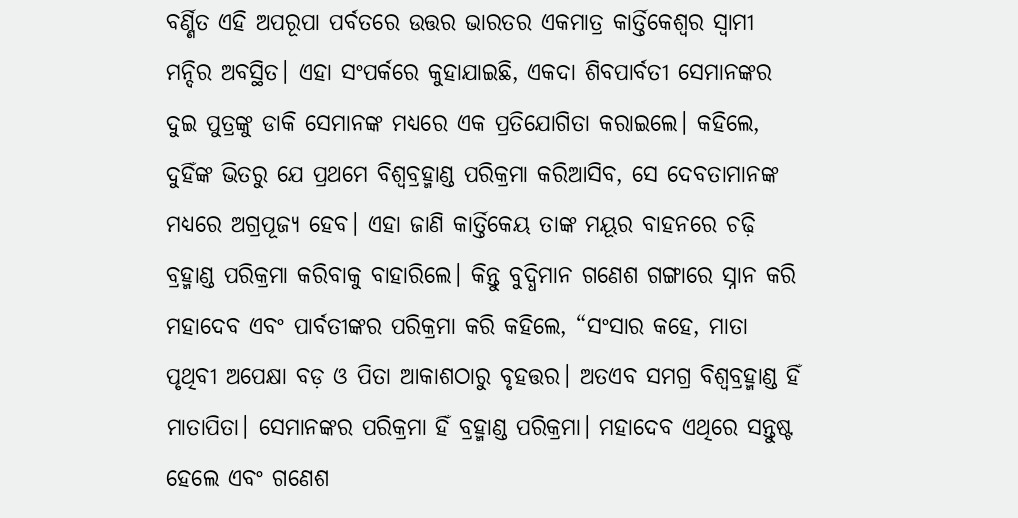ବର୍ଣ୍ଣିତ ଏହି ଅପରୂପା ପର୍ବତରେ ଉତ୍ତର ଭାରତର ଏକମାତ୍ର କାର୍ତ୍ତିକେଶ୍ୱର ସ୍ୱାମୀ ମନ୍ଦିର ଅବସ୍ଥିତ। ଏହା ସଂପର୍କରେ କୁହାଯାଇଛି, ଏକଦା ଶିବପାର୍ବତୀ ସେମାନଙ୍କର ଦୁଇ ପୁତ୍ରଙ୍କୁ ଡାକି ସେମାନଙ୍କ ମଧ୍ୟରେ ଏକ ପ୍ରତିଯୋଗିତା କରାଇଲେ। କହିଲେ, ଦୁହିଁଙ୍କ ଭିତରୁ ଯେ ପ୍ରଥମେ ବିଶ୍ୱବ୍ରହ୍ମାଣ୍ଡ ପରିକ୍ରମା କରିଆସିବ, ସେ ଦେବତାମାନଙ୍କ ମଧ୍ୟରେ ଅଗ୍ରପୂଜ୍ୟ ହେବ। ଏହା ଜାଣି କାର୍ତ୍ତିକେୟ ତାଙ୍କ ମୟୂର ବାହନରେ ଚଢ଼ି ବ୍ରହ୍ମାଣ୍ଡ ପରିକ୍ରମା କରିବାକୁ ବାହାରିଲେ। କିନ୍ତୁ ବୁଦ୍ଧିମାନ ଗଣେଶ ଗଙ୍ଗାରେ ସ୍ନାନ କରି ମହାଦେବ ଏବଂ ପାର୍ବତୀଙ୍କର ପରିକ୍ରମା କରି କହିଲେ, “ସଂସାର କହେ, ମାତା ପୃଥିବୀ ଅପେକ୍ଷା ବଡ଼ ଓ ପିତା ଆକାଶଠାରୁ ବୃହତ୍ତର। ଅତଏବ ସମଗ୍ର ବିଶ୍ୱବ୍ରହ୍ମାଣ୍ଡ ହିଁ ମାତାପିତା। ସେମାନଙ୍କର ପରିକ୍ରମା ହିଁ ବ୍ରହ୍ମାଣ୍ଡ ପରିକ୍ରମା। ମହାଦେବ ଏଥିରେ ସନ୍ତୁଷ୍ଟ ହେଲେ ଏବଂ ଗଣେଶ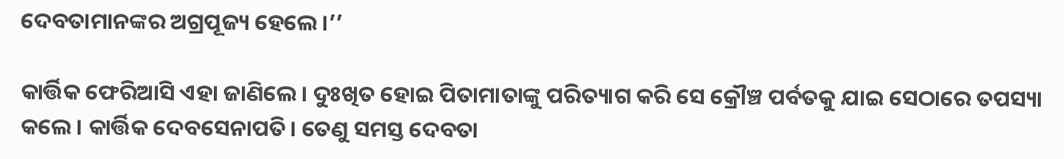ଦେବତାମାନଙ୍କର ଅଗ୍ରପୂଜ୍ୟ ହେଲେ।’’

କାର୍ତ୍ତିକ ଫେରିଆସି ଏହା ଜାଣିଲେ। ଦୁଃଖିତ ହୋଇ ପିତାମାତାଙ୍କୁ ପରିତ୍ୟାଗ କରି ସେ କ୍ରୌଞ୍ଚ ପର୍ବତକୁ ଯାଇ ସେଠାରେ ତପସ୍ୟା କଲେ। କାର୍ତ୍ତିକ ଦେବସେନାପତି। ତେଣୁ ସମସ୍ତ ଦେବତା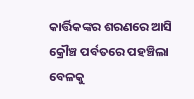କାର୍ତ୍ତିକଙ୍କର ଶରଣରେ ଆସି କ୍ରୌଞ୍ଚ ପର୍ବତରେ ପହଞ୍ଚିଲା ବେଳକୁ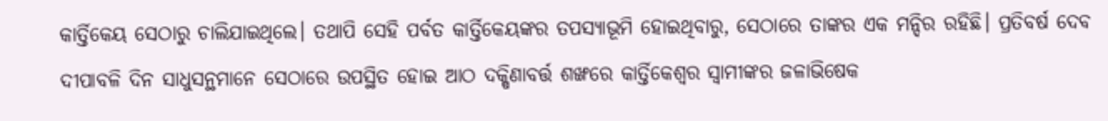କାର୍ତ୍ତିକେୟ ସେଠାରୁ ଚାଲିଯାଇଥିଲେ। ତଥାପି ସେହି ପର୍ବତ କାର୍ତ୍ତିକେୟଙ୍କର ତପସ୍ୟାଭୂମି ହୋଇଥିବାରୁ, ସେଠାରେ ତାଙ୍କର ଏକ ମନ୍ଦିର ରହିଛି। ପ୍ରତିବର୍ଷ ଦେବ ଦୀପାବଳି ଦିନ ସାଧୁସନ୍ଥମାନେ ସେଠାରେ ଉପସ୍ଥିତ ହୋଇ ଆଠ ଦକ୍ଷିଣାବର୍ତ୍ତ ଶଙ୍ଖରେ କାର୍ତ୍ତିକେଶ୍ୱର ସ୍ୱାମୀଙ୍କର ଜଳାଭିଷେକ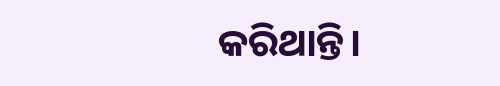କରିଥାନ୍ତି।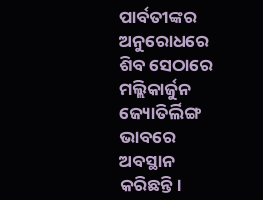ପାର୍ବତୀଙ୍କର ଅନୁରୋଧରେ ଶିବ ସେଠାରେ ମଲ୍ଲିକାର୍ଜୁନ ଜ୍ୟୋତିର୍ଲିଙ୍ଗ ଭାବରେ ଅବସ୍ଥାନ କରିଛନ୍ତି।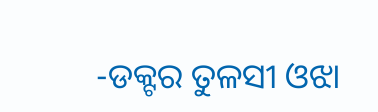-ଡକ୍ଟର ତୁଳସୀ ଓଝା